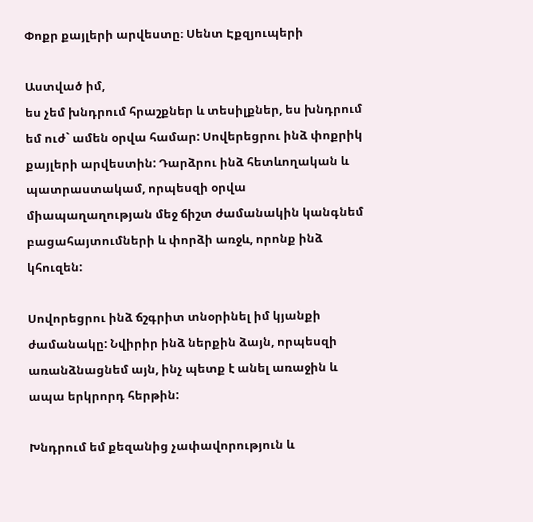Փոքր քայլերի արվեստը։ Սենտ Էքզյուպերի

Աստված իմ,
ես չեմ խնդրում հրաշքներ և տեսիլքներ, ես խնդրում եմ ուժ` ամեն օրվա համար: Սովերեցրու ինձ փոքրիկ քայլերի արվեստին: Դարձրու ինձ հետևողական և պատրաստակամ, որպեսզի օրվա միապաղաղության մեջ ճիշտ ժամանակին կանգնեմ բացահայտումների և փորձի առջև, որոնք ինձ կհուզեն:

Սովորեցրու ինձ ճշգրիտ տնօրինել իմ կյանքի ժամանակը: Նվիրիր ինձ ներքին ձայն, որպեսզի առանձնացնեմ այն, ինչ պետք է անել առաջին և ապա երկրորդ հերթին:

Խնդրում եմ քեզանից չափավորություն և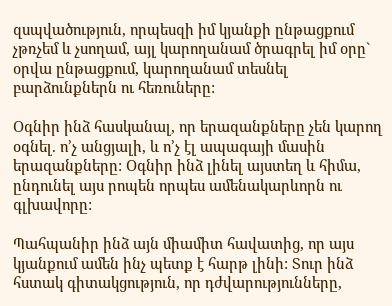զսպվածություն, որպեսզի իմ կյանքի ընթացքում չթռչեմ և չսողամ, այլ կարողանամ ծրագրել իմ օրը` օրվա ընթացքում, կարողանամ տեսնել բարձունքներն ու հեռուները:

Օգնիր ինձ հասկանալ, որ երազանքները չեն կարող օգնել. ո’չ անցյալի, և ո’չ էլ ապագայի մասին երազանքները: Օգնիր ինձ լինել այստեղ և հիմա, ընդունել այս րոպեն որպես ամենակարևորն ու գլխավորը:

Պահպանիր ինձ այն միամիտ հավատից, որ այս կյանքում ամեն ինչ պետք է հարթ լինի: Տուր ինձ հստակ գիտակցություն, որ դժվարությունները,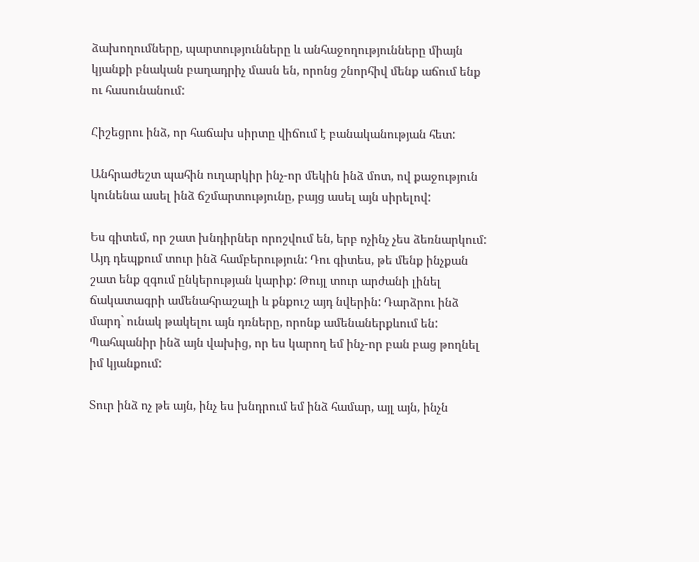ձախողումները, պարտությունները և անհաջողությունները միայն կյանքի բնական բաղադրիչ մասն են, որոնց շնորհիվ մենք աճում ենք ու հասունանում:

Հիշեցրու ինձ, որ հաճախ սիրտը վիճում է բանականության հետ:

Անհրաժեշտ պահին ուղարկիր ինչ-որ մեկին ինձ մոտ, ով քաջություն կունենա ասել ինձ ճշմարտությունը, բայց ասել այն սիրելով:

Ես գիտեմ, որ շատ խնդիրներ որոշվում են, երբ ոչինչ չես ձեռնարկում: Այդ դեպքում տուր ինձ համբերություն: Դու գիտես, թե մենք ինչքան շատ ենք զգում ընկերության կարիք: Թույլ տուր արժանի լինել ճակատագրի ամենահրաշալի և քնքուշ այդ նվերին: Դարձրու ինձ մարդ` ունակ թակելու այն դռները, որոնք ամենաներքևում են: Պահպանիր ինձ այն վախից, որ ես կարող եմ ինչ-որ բան բաց թողնել իմ կյանքում:

Տուր ինձ ոչ թե այն, ինչ ես խնդրում եմ ինձ համար, այլ այն, ինչն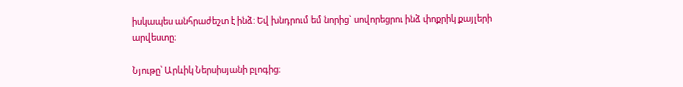իսկապես անհրաժեշտ է ինձ: Եվ խնդրում եմ նորից` սովորեցրու ինձ փոքրիկ քայլերի արվեստը։

Նյութը՝ Արևիկ Ներսիսյանի բլոգից։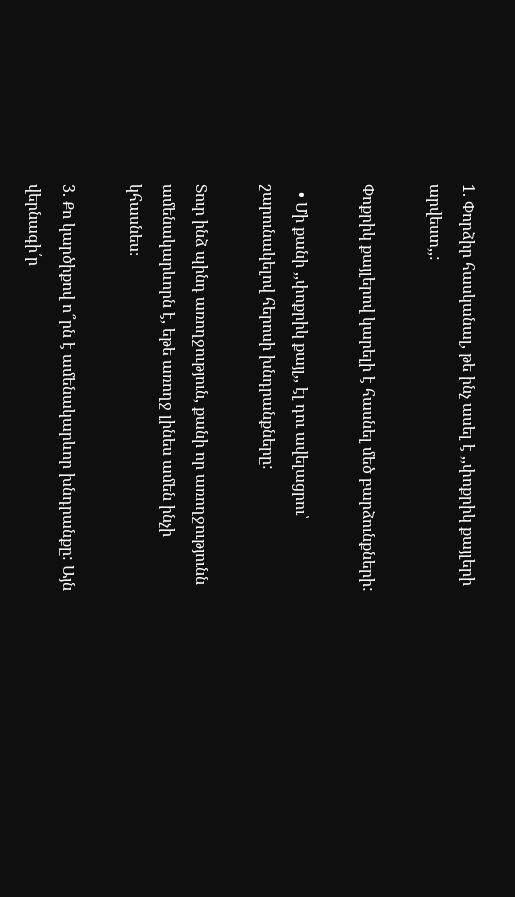1. Փորձիր հասկանալ, թե ինչ ասել է ,,փոքրիկ քայլերի արվեստ,,:

Փոքրիկ քայլերով կարելի է հասնել մեծ բարձունքների:

  • Մի քանի ,,փոքրիկ քայլ,, էլ դու ավելացրու՝ շարունակելով հերոսի խնդրանքները:

Տուր ինձ պինդ առողջություն, քանի որ առողջությունն ամենակարևորն է, եթե առողջ լինես ամեն ինչի կհասնես։

3. Քո կարծիքով ո՞րն է ամենակարևոր խնդրանքը: Այն վերնագի՛ր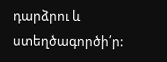դարձրու և ստեղծագործի՛ր: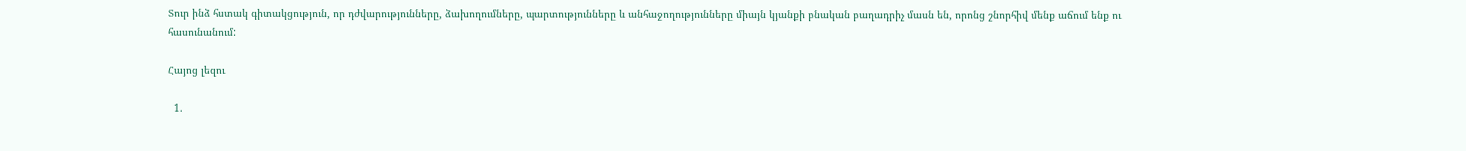Տուր ինձ հստակ գիտակցություն, որ դժվարությունները, ձախողումները, պարտությունները և անհաջողությունները միայն կյանքի բնական բաղադրիչ մասն են, որոնց շնորհիվ մենք աճում ենք ու հասունանում:

Հայոց լեզու

  1.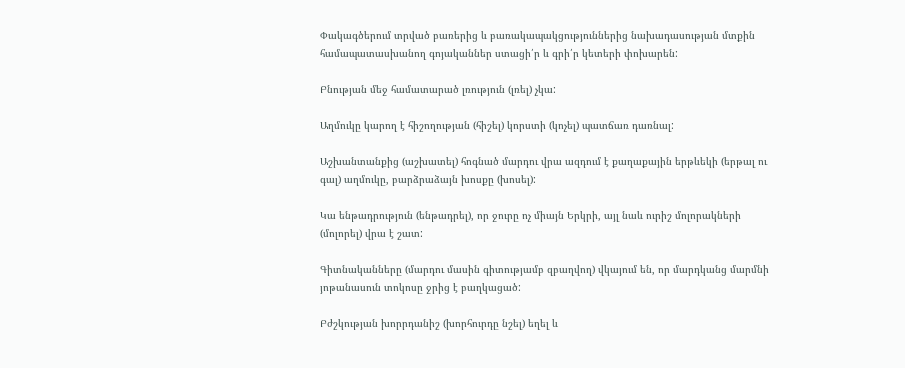Փակագծերում տրված բառերից և բառակապակցություններից նախադասության մտքին համապատասխանող գոյականներ ստացի՛ր և գրի՛ր կետերի փոխարեն:

Բնության մեջ համատարած լռություն (լռել) չկա:

Աղմուկը կարող է հիշողության (հիշել) կորստի (կոչել) պատճառ դառնալ:

Աշխանտանքից (աշխատել) հոգնած մարդու վրա ազդում է քաղաքային երթևեկի (երթալ ու գալ) աղմուկը, բարձրաձայն խոսքը (խոսել):

Կա ենթադրություն (ենթադրել), որ ջուրը ոչ միայն Երկրի, այլ նաև ուրիշ մոլորակների (մոլորել) վրա է շատ:

Գիտնականները (մարդու մասին գիտությամբ զբաղվող) վկայում են, որ մարդկանց մարմնի յոթանասուն տոկոսը ջրից է բաղկացած:

Բժշկության խորրդանիշ (խորհուրդը նշել) եղել և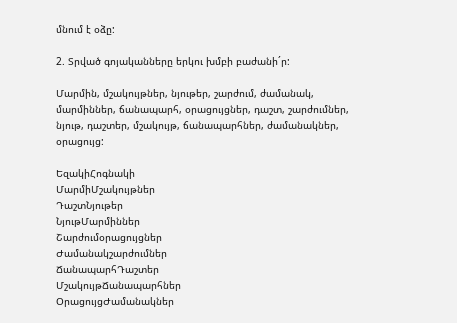մնում է օձը:

2. Տրված գոյականները երկու խմբի բաժանի´ր:

Մարմին, մշակույթներ, նյութեր, շարժում, ժամանակ, մարմիններ, ճանապարհ, օրացույցներ, դաշտ, շարժումներ, նյութ, դաշտեր, մշակույթ, ճանապարհներ, ժամանակներ, օրացույց:

ԵզակիՀոգնակի
ՄարմիՄշակույթներ
ԴաշտՆյութեր
ՆյութՄարմիններ
Շարժումօրացույցներ
Ժամանակշարժումներ
ՃանապարհԴաշտեր
ՄշակույթՃանապարհներ
ՕրացույցԺամանակներ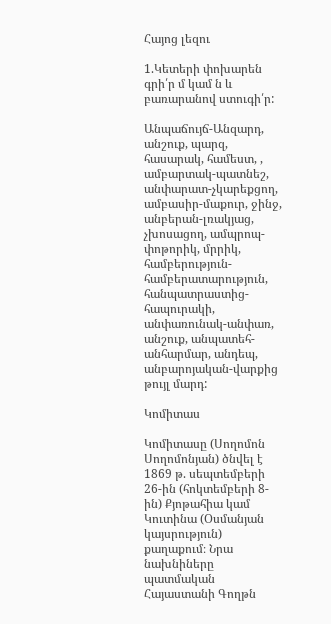Հայոց լեզու

1.Կետերի փոխարեն գրի՛ր մ կամ ն և բառարանով ստուգի՛ր:

Անպաճույճ-Անզարդ, անշուք, պարզ, հասարակ, համեստ, , ամբարտակ-պատնեշ, անփարատ-չկարեքցող, ամբասիր-մաքուր, ջինջ, անբերան-լռակյաց, չխոսացող, ամպրոպ-փոթորիկ, մրրիկ, համբերություն-համբերատարություն, հանպատրաստից-հապուրակի, անփառունակ-անփառ, անշուք, անպատեհ-անհարմար, անդեպ, անբարոյական-վարքից թույլ մարդ:

Կոմիտաս

Կոմիտասը (Սողոմոն Սողոմոնյան) ծնվել է 1869 թ. սեպտեմբերի 26-ին (հոկտեմբերի 8-ին) Քյոթահիա կամ Կուտինա (Օսմանյան կայսրություն)  քաղաքում։ Նրա նախնիները պատմական Հայաստանի Գողթն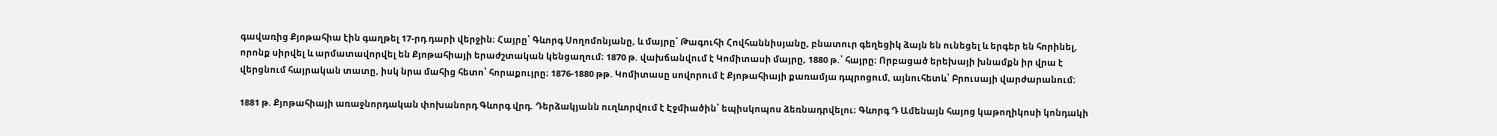գավառից Քյոթահիա էին գաղթել 17-րդ դարի վերջին։ Հայրը՝ Գևորգ Սողոմոնյանը, և մայրը՝ Թագուհի Հովհաննիսյանը, բնատուր գեղեցիկ ձայն են ունեցել և երգեր են հորինել, որոնք սիրվել և արմատավորվել են Քյոթահիայի երաժշտական կենցաղում։ 1870 թ. վախճանվում է Կոմիտասի մայրը, 1880 թ.՝ հայրը։ Որբացած երեխայի խնամքն իր վրա է վերցնում հայրական տատը, իսկ նրա մահից հետո՝ հորաքույրը։ 1876-1880 թթ. Կոմիտասը սովորում է Քյոթահիայի քառամյա դպրոցում, այնուհետև՝ Բրուսայի վարժարանում։

1881 թ. Քյոթահիայի առաջնորդական փոխանորդ Գևորգ վրդ. Դերձակյանն ուղևորվում է Էջմիածին՝ եպիսկոպոս ձեռնադրվելու։ Գևորգ Դ Ամենայն հայոց կաթողիկոսի կոնդակի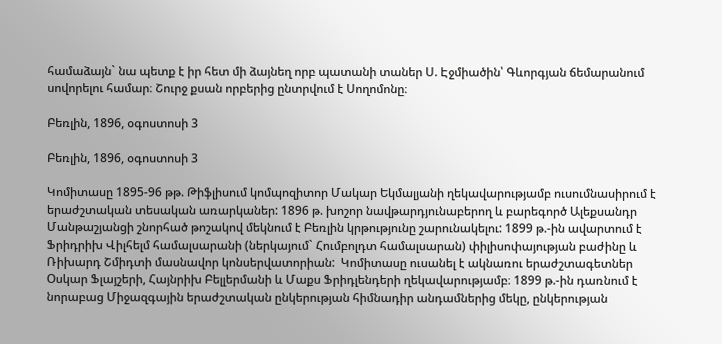համաձայն` նա պետք է իր հետ մի ձայնեղ որբ պատանի տաներ Ս. Էջմիածին՝ Գևորգյան ճեմարանում սովորելու համար։ Շուրջ քսան որբերից ընտրվում է Սողոմոնը։

Բեռլին, 1896, օգոստոսի 3

Բեռլին, 1896, օգոստոսի 3

Կոմիտասը 1895-96 թթ. Թիֆլիսում կոմպոզիտոր Մակար Եկմալյանի ղեկավարությամբ ուսումնասիրում է երաժշտական տեսական առարկաներ: 1896 թ. խոշոր նավթարդյունաբերող և բարեգործ Ալեքսանդր Մանթաշյանցի շնորհած թոշակով մեկնում է Բեռլին կրթությունը շարունակելու: 1899 թ.-ին ավարտում է Ֆրիդրիխ Վիլհելմ համալսարանի (ներկայում` Հումբոլդտ համալսարան) փիլիսոփայության բաժինը և Ռիխարդ Շմիդտի մասնավոր կոնսերվատորիան:  Կոմիտասը ուսանել է ակնառու երաժշտագետներ Օսկար Ֆլայշերի, Հայնրիխ Բելլերմանի և Մաքս Ֆրիդլենդերի ղեկավարությամբ։ 1899 թ.-ին դառնում է նորաբաց Միջազգային երաժշտական ընկերության հիմնադիր անդամներից մեկը, ընկերության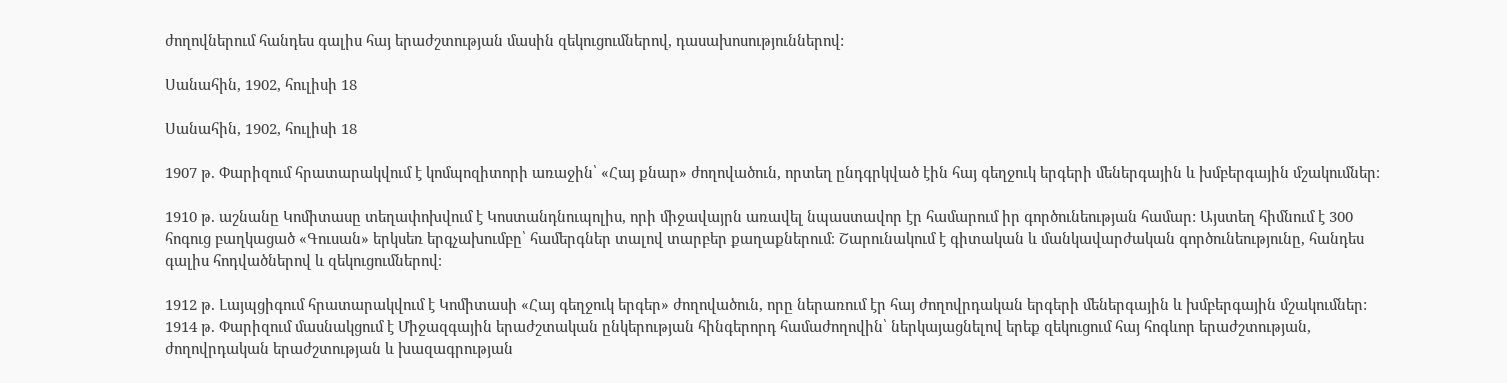ժողովներում հանդես գալիս հայ երաժշտության մասին զեկուցումներով, դասախոսություններով:

Սանահին, 1902, հուլիսի 18

Սանահին, 1902, հուլիսի 18

1907 թ. Փարիզում հրատարակվում է կոմպոզիտորի առաջին՝ «Հայ քնար» ժողովածուն, որտեղ ընդգրկված էին հայ գեղջուկ երգերի մեներգային և խմբերգային մշակումներ։

1910 թ. աշնանը Կոմիտասը տեղափոխվում է Կոստանդնուպոլիս, որի միջավայրն առավել նպաստավոր էր համարում իր գործունեության համար: Այստեղ հիմնում է 300 հոգուց բաղկացած «Գուսան» երկսեռ երգչախումբը՝ համերգներ տալով տարբեր քաղաքներում։ Շարունակում է գիտական և մանկավարժական գործունեությունը, հանդես գալիս հոդվածներով և զեկուցումներով։

1912 թ. Լայպցիգում հրատարակվում է Կոմիտասի «Հայ գեղջուկ երգեր» ժողովածուն, որը ներառում էր հայ ժողովրդական երգերի մեներգային և խմբերգային մշակումներ: 1914 թ. Փարիզում մասնակցում է Միջազգային երաժշտական ընկերության հինգերորդ համաժողովին՝ ներկայացնելով երեք զեկուցում հայ հոգևոր երաժշտության, ժողովրդական երաժշտության և խազագրության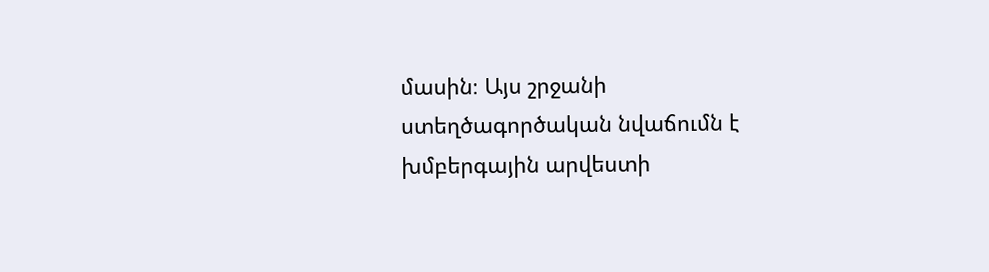մասին։ Այս շրջանի ստեղծագործական նվաճումն է խմբերգային արվեստի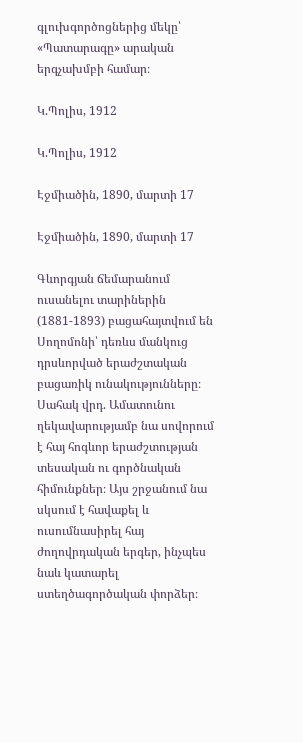գլուխգործոցներից մեկը՝ «Պատարագը» արական երգչախմբի համար։

Կ.Պոլիս, 1912

Կ.Պոլիս, 1912

Էջմիածին, 1890, մարտի 17

Էջմիածին, 1890, մարտի 17

Գևորգյան ճեմարանում ուսանելու տարիներին (1881-1893) բացահայտվում են Սողոմոնի՝ դեռևս մանկուց դրսևորված երաժշտական բացառիկ ունակությունները։ Սահակ վրդ. Ամատունու ղեկավարությամբ նա սովորում է հայ հոգևոր երաժշտության տեսական ու գործնական հիմունքներ։ Այս շրջանում նա սկսում է հավաքել և ուսումնասիրել հայ ժողովրդական երգեր, ինչպես նաև կատարել ստեղծագործական փորձեր։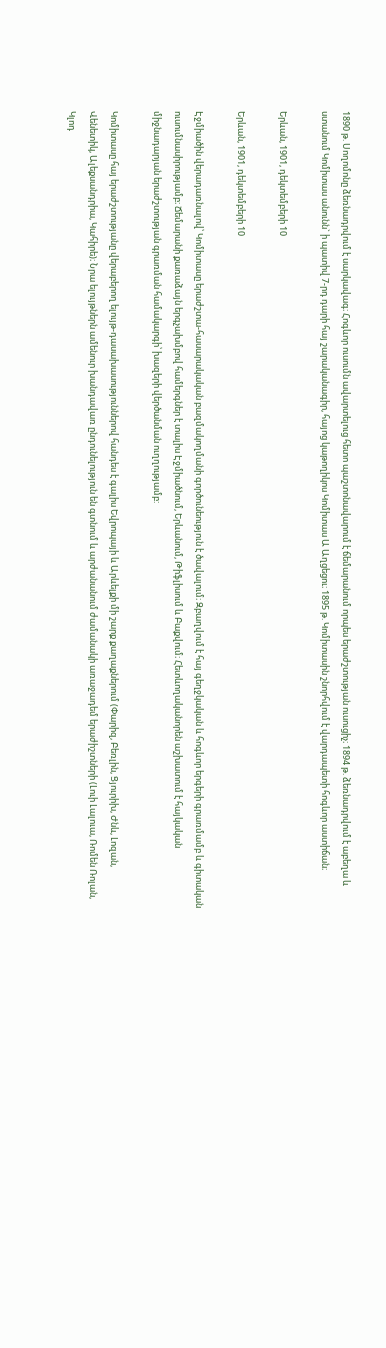1890 թ. Սողոմոնը ձեռնադրվում է սարկավագ։ Հոգևոր ուսումն ավարտելուց հետո պաշտոնավարում է ճեմարանում որպես երաժշտության ուսուցիչ։ 1894 թ. ձեռնադրվում է աբեղա և ստանում Կոմիտաս անունն` ի պատիվ 7-րդ դարի հայ շարականագիր, հայոց կաթողիկոս Կոմիտաս Ա Աղցեցու։ 1895 թ. Կոմիտասին շնորհվում է վարդապետի հոգևոր աստիճան։

Երևան, 1901, դեկտեմբերի 10

Երևան, 1901, դեկտեմբերի 10

Էջմիածին վերադառնալով՝ Կոմիտասը երաժշտա-հասարակական բազմակողմանի գործունեություն է ծավալում։ Զբաղվում է հայ գեղջկական և հոգևոր երգերի գրառմամբ և գիտական ուսումնասիրությամբ։ Ճեմարանի քառաձայն երգչախմբով համերգներ է տալիս Էջմիածնում, Երևանում, Թիֆլիսում և Բաքվում։ Հետևողականորեն աշխատում է հայկական միջնադարյան երաժշտության գրառման համակարգի՝ խազերի վերծանման ուղղությամբ:

Կոմիտասը հայ երաժշտությանը վերաբերող ելույթ-դասախասություններով հանդես է գալիս Եվրոպայի և Արևելքի մի շարք քաղաքներում (Փարիզ, Բեռլին, Ցյուրիխ, Ժնև, Լոզան, Վենետիկ, Ալեքսանդրիա, Կահիրե)։ Նրա ելույթներն ամենուր խանդավառ ընդունելություն են գտնում և արժանանում ժամանակի առաջադեմ երաժիշտների (Լուի Լալուա, Ռոմեն Ռոլան, Կլոդ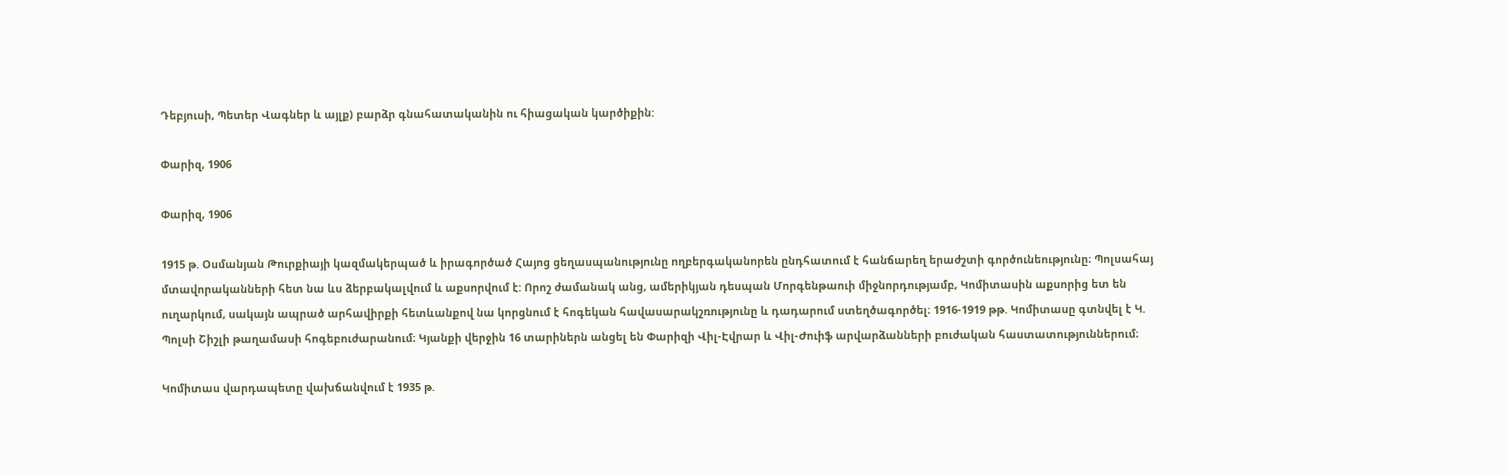Դեբյուսի, Պետեր Վագներ և այլք) բարձր գնահատականին ու հիացական կարծիքին:

Փարիզ, 1906

Փարիզ, 1906

1915 թ. Օսմանյան Թուրքիայի կազմակերպած և իրագործած Հայոց ցեղասպանությունը ողբերգականորեն ընդհատում է հանճարեղ երաժշտի գործունեությունը։ Պոլսահայ մտավորականների հետ նա ևս ձերբակալվում և աքսորվում է: Որոշ ժամանակ անց, ամերիկյան դեսպան Մորգենթաուի միջնորդությամբ, Կոմիտասին աքսորից ետ են ուղարկում, սակայն ապրած արհավիրքի հետևանքով նա կորցնում է հոգեկան հավասարակշռությունը և դադարում ստեղծագործել։ 1916-1919 թթ. Կոմիտասը գտնվել է Կ. Պոլսի Շիշլի թաղամասի հոգեբուժարանում։ Կյանքի վերջին 16 տարիներն անցել են Փարիզի Վիլ-Էվրար և Վիլ-Ժուիֆ արվարձանների բուժական հաստատություններում։

Կոմիտաս վարդապետը վախճանվում է 1935 թ.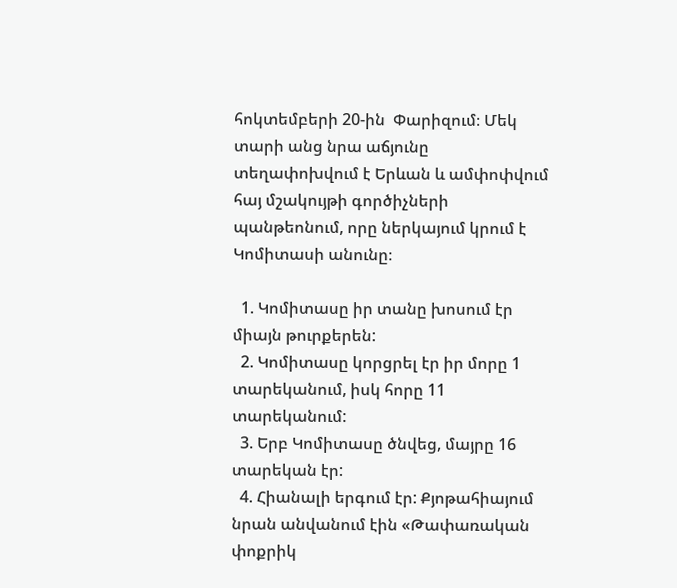հոկտեմբերի 20-ին  Փարիզում։ Մեկ տարի անց նրա աճյունը տեղափոխվում է Երևան և ամփոփվում հայ մշակույթի գործիչների պանթեոնում, որը ներկայում կրում է Կոմիտասի անունը։

  1. Կոմիտասը իր տանը խոսում էր միայն թուրքերեն:
  2. Կոմիտասը կորցրել էր իր մորը 1 տարեկանում, իսկ հորը 11 տարեկանում:
  3. Երբ Կոմիտասը ծնվեց, մայրը 16 տարեկան էր:
  4. Հիանալի երգում էր: Քյոթահիայում նրան անվանում էին «Թափառական փոքրիկ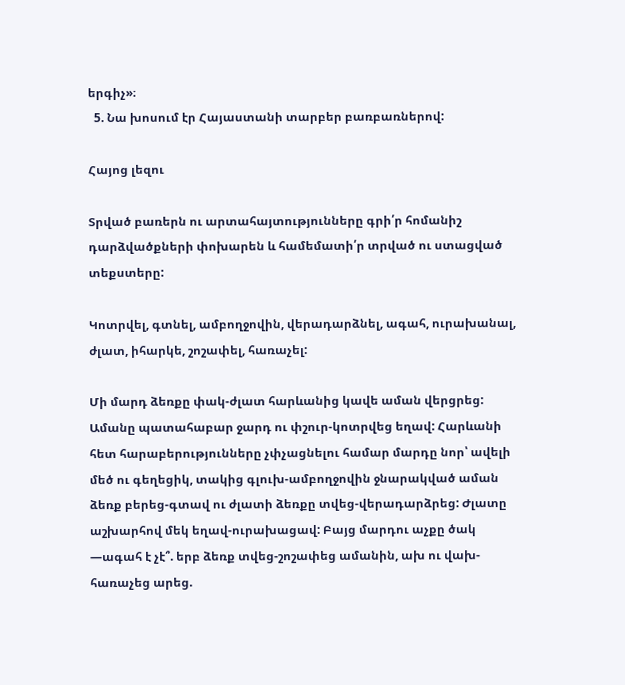երգիչ»։
  5. Նա խոսում էր Հայաստանի տարբեր բառբառներով:

Հայոց լեզու

Տրված բառերն ու արտահայտությունները գրի՛ր հոմանիշ դարձվածքների փոխարեն և համեմատի՛ր տրված ու ստացված տեքստերը:

Կոտրվել, գտնել, ամբողջովին, վերադարձնել, ագահ, ուրախանալ, ժլատ, իհարկե, շոշափել, հառաչել:

Մի մարդ ձեռքը փակ-ժլատ հարևանից կավե աման վերցրեց: Ամանը պատահաբար ջարդ ու փշուր-կոտրվեց եղավ: Հարևանի հետ հարաբերությունները չփչացնելու համար մարդը նոր՝ ավելի մեծ ու գեղեցիկ, տակից գլուխ-ամբողջովին ջնարակված աման ձեռք բերեց-գտավ ու ժլատի ձեռքը տվեց-վերադարձրեց: Ժլատը աշխարհով մեկ եղավ-ուրախացավ: Բայց մարդու աչքը ծակ —ագահ է չէ՞. երբ ձեռք տվեց-շոշափեց ամանին, ախ ու վախ-հառաչեց արեց.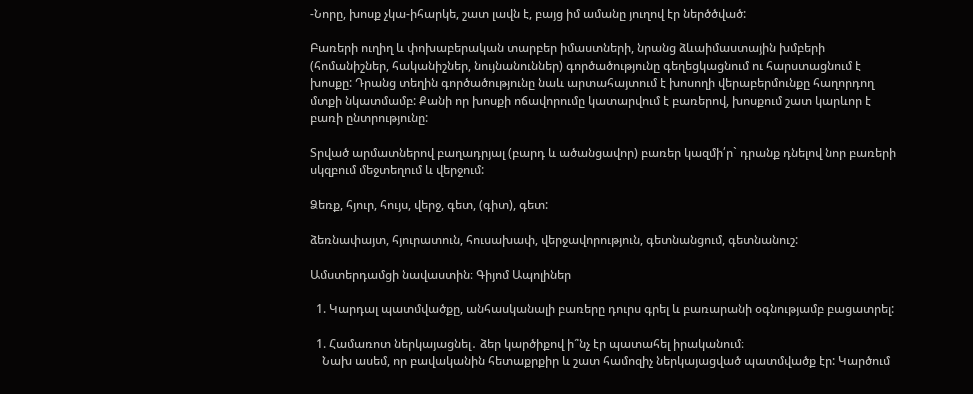-Նորը, խոսք չկա-իհարկե, շատ լավն է, բայց իմ ամանը յուղով էր ներծծված:

Բառերի ուղիղ և փոխաբերական տարբեր իմաստների, նրանց ձևաիմաստային խմբերի (հոմանիշներ, հականիշներ, նույնանուններ) գործածությունը գեղեցկացնում ու հարստացնում է խոսքը: Դրանց տեղին գործածությունը նաև արտահայտում է խոսողի վերաբերմունքը հաղորդող մտքի նկատմամբ: Քանի որ խոսքի ոճավորումը կատարվում է բառերով, խոսքում շատ կարևոր է բառի ընտրությունը:

Տրված արմատներով բաղադրյալ (բարդ և ածանցավոր) բառեր կազմի՛ր` դրանք դնելով նոր բառերի սկզբում մեջտեղում և վերջում:

Ձեռք, հյուր, հույս, վերջ, գետ, (գիտ), գետ:

ձեռնափայտ, հյուրատուն, հուսախափ, վերջավորություն, գետնանցում, գետնանուշ:

Ամստերդամցի նավաստին։ Գիյոմ Ապոլիներ

  1. Կարդալ պատմվածքը, անհասկանալի բառերը դուրս գրել և բառարանի օգնությամբ բացատրել:

  1. Համառոտ ներկայացնել․ ձեր կարծիքով ի՞նչ էր պատահել իրականում։
    Նախ ասեմ, որ բավականին հետաքրքիր և շատ համոզիչ ներկայացված պատմվածք էր: Կարծում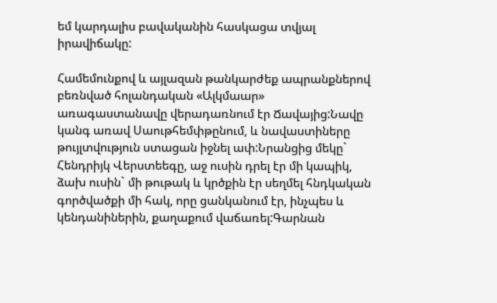եմ կարդալիս բավականին հասկացա տվյալ իրավիճակը:

Համեմունքով և այլազան թանկարժեք ապրանքներով բեռնված հոլանդական «Ալկմաար» առագաստանավը վերադառնում էր Ճավայից:Նավը կանգ առավ Սաութհեմփթընում, և նավաստիները թույլտվություն ստացան իջնել ափ:Նրանցից մեկը` Հենդրիյկ Վերստեեգը, աջ ուսին դրել էր մի կապիկ, ձախ ուսին` մի թութակ և կրծքին էր սեղմել հնդկական գործվածքի մի հակ, որը ցանկանում էր, ինչպես և կենդանիներին, քաղաքում վաճառել:Գարնան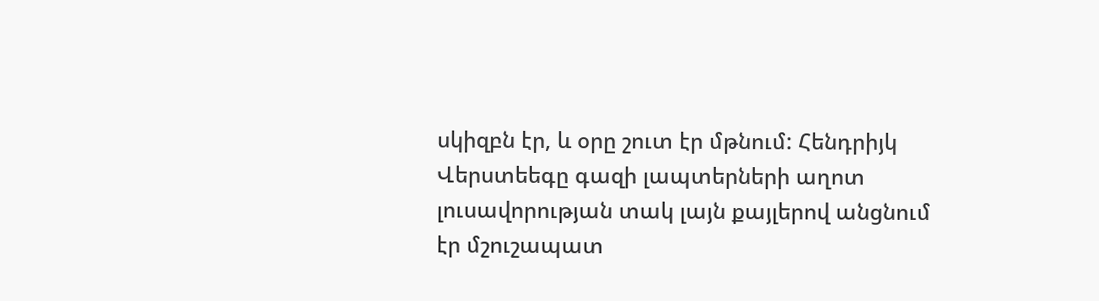սկիզբն էր, և օրը շուտ էր մթնում: Հենդրիյկ Վերստեեգը գազի լապտերների աղոտ լուսավորության տակ լայն քայլերով անցնում էր մշուշապատ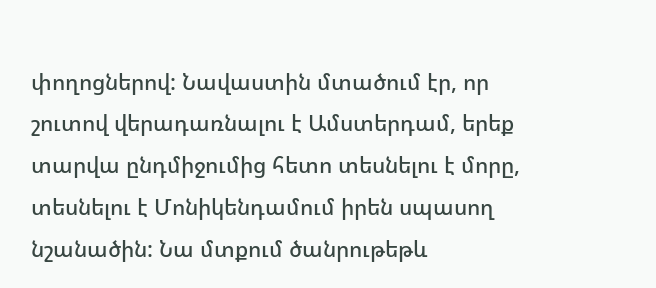փողոցներով: Նավաստին մտածում էր, որ շուտով վերադառնալու է Ամստերդամ, երեք տարվա ընդմիջումից հետո տեսնելու է մորը, տեսնելու է Մոնիկենդամում իրեն սպասող նշանածին: Նա մտքում ծանրութեթև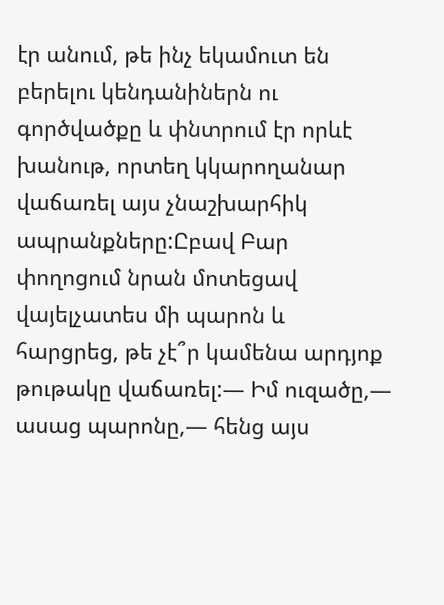էր անում, թե ինչ եկամուտ են բերելու կենդանիներն ու գործվածքը և փնտրում էր որևէ խանութ, որտեղ կկարողանար վաճառել այս չնաշխարհիկ ապրանքները:Ըբավ Բար փողոցում նրան մոտեցավ վայելչատես մի պարոն և հարցրեց, թե չէ՞ր կամենա արդյոք թութակը վաճառել:― Իմ ուզածը,― ասաց պարոնը,― հենց այս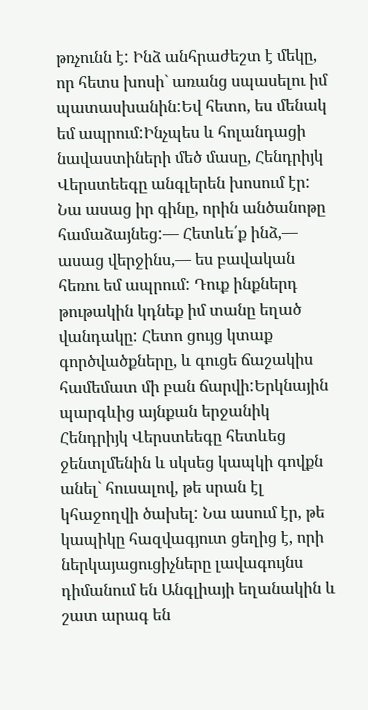թռչունն է: Ինձ անհրաժեշտ է մեկը, որ հետս խոսի` առանց սպասելու իմ պատասխանին:Եվ հետո, ես մենակ եմ ապրում:Ինչպես և հոլանդացի նավաստիների մեծ մասը, Հենդրիյկ Վերստեեգը անգլերեն խոսում էր: Նա ասաց իր գինը, որին անծանոթը համաձայնեց:― Հետևե՛ք ինձ,― ասաց վերջինս,― ես բավական հեռու եմ ապրում: Դուք ինքներդ թութակին կդնեք իմ տանը եղած վանդակը: Հետո ցույց կտաք գործվածքները, և գուցե ճաշակիս համեմատ մի բան ճարվի:Երկնային պարգևից այնքան երջանիկ Հենդրիյկ Վերստեեգը հետևեց ջենտլմենին և սկսեց կապկի գովքն անել` հուսալով, թե սրան էլ կհաջողվի ծախել: Նա ասում էր, թե կապիկը հազվագյուտ ցեղից է, որի ներկայացուցիչները լավագույնս դիմանում են Անգլիայի եղանակին և շատ արագ են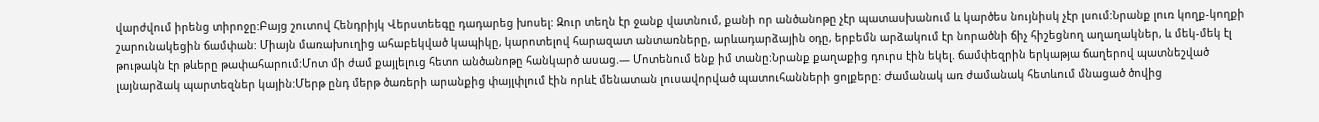վարժվում իրենց տիրոջը:Բայց շուտով Հենդրիյկ Վերստեեգը դադարեց խոսել: Զուր տեղն էր ջանք վատնում, քանի որ անծանոթը չէր պատասխանում և կարծես նույնիսկ չէր լսում:Նրանք լուռ կողք-կողքի շարունակեցին ճամփան: Միայն մառախուղից ահաբեկված կապիկը, կարոտելով հարազատ անտառները, արևադարձային օդը, երբեմն արձակում էր նորածնի ճիչ հիշեցնող աղաղակներ, և մեկ-մեկ էլ թութակն էր թևերը թափահարում:Մոտ մի ժամ քայլելուց հետո անծանոթը հանկարծ ասաց.― Մոտենում ենք իմ տանը:Նրանք քաղաքից դուրս էին եկել. ճամփեզրին երկաթյա ճաղերով պատնեշված լայնարձակ պարտեզներ կային:Մերթ ընդ մերթ ծառերի արանքից փայլփլում էին որևէ մենատան լուսավորված պատուհանների ցոլքերը: Ժամանակ առ ժամանակ հետևում մնացած ծովից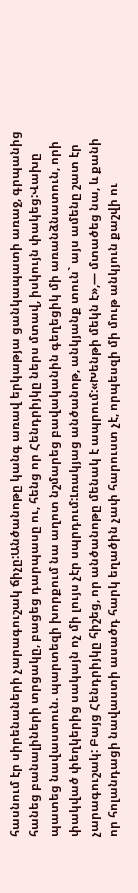հասնում էր սիրենաների չարագուշակ ճիչը:Անծանոթը կանգ առավ երկաթյա ցանկապատի առաջ, գրպանից հանեց բանալիների տրցակը, բացեց դարպասը ու, հենց որ Հենդրիյկը ներս մտավ, իսկույն փակեց:Վախը պատեց նավաստուն. պարտեզի խորքում նա աղոտ նշմարեց բավականին գեղեցիկ մի առանձնատուն, որի փակված փեղկերից սակայն ոչ մի լույս չէր սպրդում:Լռակյաց անծանոթ, անկյանք տուն` այս ամենը շատ էր չարագուշակ: Բայց Հենդրիյկը հիշեց, որ անծանոթը մենակ է ապրում:«Խենթի մեկն է»,― մտածեց նա, և քանի որ հոլանդացի նավաստի ասածդ հարկ եղածին չափ հարուստ չէ, որպեսզի մի մութ անկյուն քաշվի ու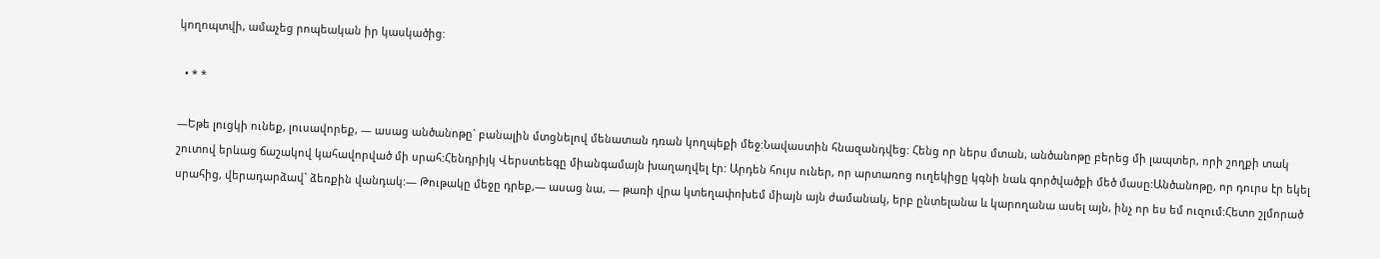կողոպտվի, ամաչեց րոպեական իր կասկածից:

  • * *

―Եթե լուցկի ունեք, լուսավորեք, ― ասաց անծանոթը` բանալին մտցնելով մենատան դռան կողպեքի մեջ:Նավաստին հնազանդվեց: Հենց որ ներս մտան, անծանոթը բերեց մի լապտեր, որի շողքի տակ շուտով երևաց ճաշակով կահավորված մի սրահ:Հենդրիյկ Վերստեեգը միանգամայն խաղաղվել էր: Արդեն հույս ուներ, որ արտառոց ուղեկիցը կգնի նաև գործվածքի մեծ մասը:Անծանոթը, որ դուրս էր եկել սրահից, վերադարձավ` ձեռքին վանդակ:― Թութակը մեջը դրեք,― ասաց նա, ― թառի վրա կտեղափոխեմ միայն այն ժամանակ, երբ ընտելանա և կարողանա ասել այն, ինչ որ ես եմ ուզում:Հետո շլմորած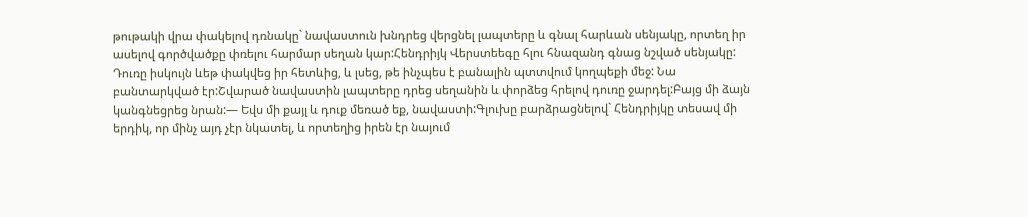թութակի վրա փակելով դռնակը` նավաստուն խնդրեց վերցնել լապտերը և գնալ հարևան սենյակը, որտեղ իր ասելով գործվածքը փռելու հարմար սեղան կար:Հենդրիյկ Վերստեեգը հլու հնազանդ գնաց նշված սենյակը: Դուռը իսկույն ևեթ փակվեց իր հետևից, և լսեց, թե ինչպես է բանալին պտտվում կողպեքի մեջ: Նա բանտարկված էր:Շվարած նավաստին լապտերը դրեց սեղանին և փորձեց հրելով դուռը ջարդել:Բայց մի ձայն կանգնեցրեց նրան:― Եվս մի քայլ և դուք մեռած եք, նավաստի:Գլուխը բարձրացնելով` Հենդրիյկը տեսավ մի երդիկ, որ մինչ այդ չէր նկատել, և որտեղից իրեն էր նայում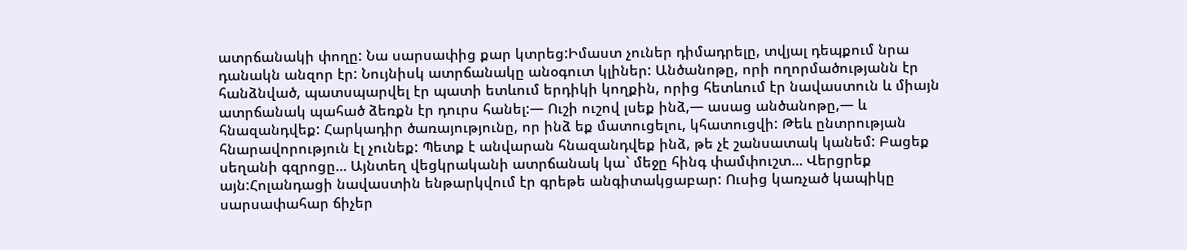ատրճանակի փողը: Նա սարսափից քար կտրեց:Իմաստ չուներ դիմադրելը, տվյալ դեպքում նրա դանակն անզոր էր: Նույնիսկ ատրճանակը անօգուտ կլիներ: Անծանոթը, որի ողորմածությանն էր հանձնված, պատսպարվել էր պատի ետևում երդիկի կողքին, որից հետևում էր նավաստուն և միայն ատրճանակ պահած ձեռքն էր դուրս հանել:― Ուշի ուշով լսեք ինձ,― ասաց անծանոթը,― և հնազանդվեք: Հարկադիր ծառայությունը, որ ինձ եք մատուցելու, կհատուցվի: Թեև ընտրության հնարավորություն էլ չունեք: Պետք է անվարան հնազանդվեք ինձ, թե չէ շանսատակ կանեմ: Բացեք սեղանի գզրոցը… Այնտեղ վեցկրականի ատրճանակ կա` մեջը հինգ փամփուշտ… Վերցրեք այն:Հոլանդացի նավաստին ենթարկվում էր գրեթե անգիտակցաբար: Ուսից կառչած կապիկը սարսափահար ճիչեր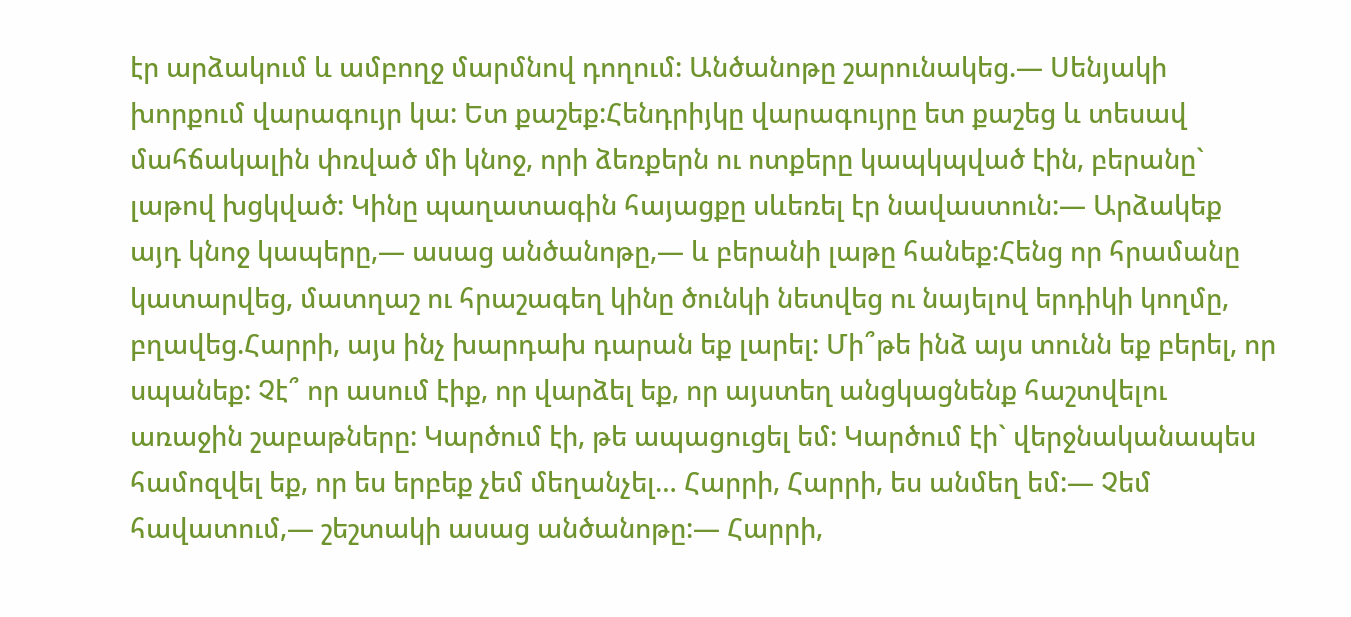էր արձակում և ամբողջ մարմնով դողում: Անծանոթը շարունակեց.― Սենյակի խորքում վարագույր կա: Ետ քաշեք:Հենդրիյկը վարագույրը ետ քաշեց և տեսավ մահճակալին փռված մի կնոջ, որի ձեռքերն ու ոտքերը կապկպված էին, բերանը` լաթով խցկված: Կինը պաղատագին հայացքը սևեռել էր նավաստուն:― Արձակեք այդ կնոջ կապերը,― ասաց անծանոթը,― և բերանի լաթը հանեք:Հենց որ հրամանը կատարվեց, մատղաշ ու հրաշագեղ կինը ծունկի նետվեց ու նայելով երդիկի կողմը, բղավեց.Հարրի, այս ինչ խարդախ դարան եք լարել: Մի՞թե ինձ այս տունն եք բերել, որ սպանեք: Չէ՞ որ ասում էիք, որ վարձել եք, որ այստեղ անցկացնենք հաշտվելու առաջին շաբաթները: Կարծում էի, թե ապացուցել եմ: Կարծում էի` վերջնականապես համոզվել եք, որ ես երբեք չեմ մեղանչել… Հարրի, Հարրի, ես անմեղ եմ:― Չեմ հավատում,― շեշտակի ասաց անծանոթը:― Հարրի,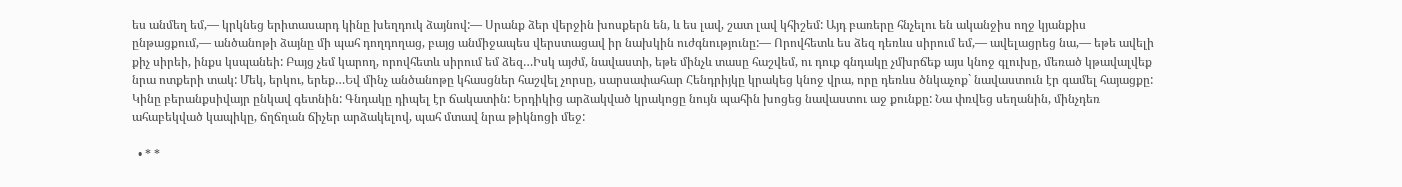ես անմեղ եմ,― կրկնեց երիտասարդ կինը խեղդուկ ձայնով:― Սրանք ձեր վերջին խոսքերն են, և ես լավ, շատ լավ կհիշեմ: Այդ բառերը հնչելու են ականջիս ողջ կյանքիս ընթացքում,― անծանոթի ձայնը մի պահ դողդողաց, բայց անմիջապես վերստացավ իր նախկին ուժգնությունը:― Որովհետև ես ձեզ դեռևս սիրում եմ,― ավելացրեց նա,― եթե ավելի քիչ սիրեի, ինքս կսպանեի: Բայց չեմ կարող, որովհետև սիրում եմ ձեզ…Իսկ այժմ, նավաստի, եթե մինչև տասը հաշվեմ, ու դուք գնդակը չմխրճեք այս կնոջ գլուխը, մեռած կթավալվեք նրա ոտքերի տակ: Մեկ, երկու, երեք…Եվ մինչ անծանոթը կհասցներ հաշվել չորսը, սարսափահար Հենդրիյկը կրակեց կնոջ վրա, որը դեռևս ծնկաչոք` նավաստուն էր գամել հայացքը: Կինը բերանքսիվայր ընկավ գետնին: Գնդակը դիպել էր ճակատին: Երդիկից արձակված կրակոցը նույն պահին խոցեց նավաստու աջ քունքը: Նա փռվեց սեղանին, մինչդեռ ահաբեկված կապիկը, ճղճղան ճիչեր արձակելով, պահ մտավ նրա թիկնոցի մեջ:

  • * *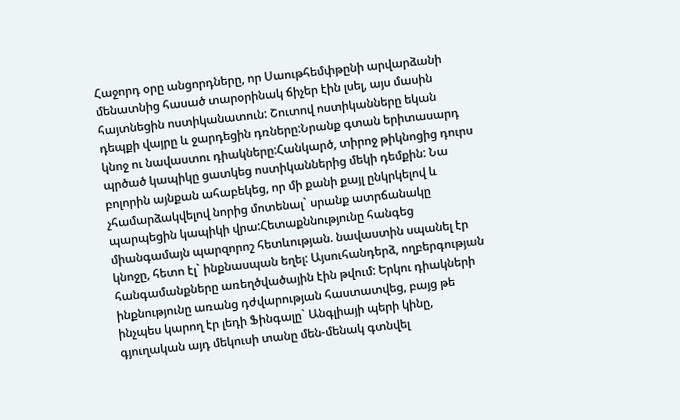Հաջորդ օրը անցորդները, որ Սաութհեմփթընի արվարձանի մենատնից հասած տարօրինակ ճիչեր էին լսել, այս մասին հայտնեցին ոստիկանատուն: Շուտով ոստիկանները եկան դեպքի վայրը և ջարդեցին դռները:Նրանք գտան երիտասարդ կնոջ ու նավաստու դիակները:Հանկարծ, տիրոջ թիկնոցից դուրս պրծած կապիկը ցատկեց ոստիկաններից մեկի դեմքին: Նա բոլորին այնքան ահաբեկեց, որ մի քանի քայլ ընկրկելով և չհամարձակվելով նորից մոտենալ` սրանք ատրճանակը պարպեցին կապիկի վրա:Հետաքննությունը հանգեց միանգամայն պարզորոշ հետևության. նավաստին սպանել էր կնոջը, հետո էլ` ինքնասպան եղել: Այսուհանդերձ, ողբերգության հանգամանքները առեղծվածային էին թվում: Երկու դիակների ինքնությունը առանց դժվարության հաստատվեց, բայց թե ինչպես կարող էր լեդի Ֆինգալը` Անգլիայի պերի կինը, գյուղական այդ մեկուսի տանը մեն-մենակ գտնվել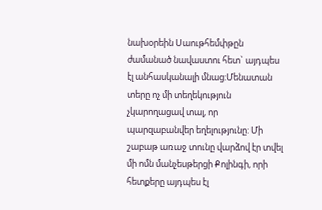նախօրեին Սաութհեմփթըն ժամանած նավաստու հետ` այդպես էլ անհասկանալի մնաց:Մենատան տերը ոչ մի տեղեկություն չկարողացավ տալ, որ պարզաբանվեր եղելությունը: Մի շաբաթ առաջ տունը վարձով էր տվել մի ոմն մանչեսթերցի Քոլինգի, որի հետքերը այդպես էլ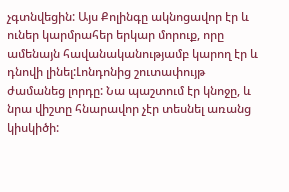չգտնվեցին: Այս Քոլինգը ակնոցավոր էր և ուներ կարմրահեր երկար մորուք, որը ամենայն հավանականությամբ կարող էր և դնովի լինել:Լոնդոնից շուտափույթ ժամանեց լորդը: Նա պաշտում էր կնոջը, և նրա վիշտը հնարավոր չէր տեսնել առանց կիսկիծի: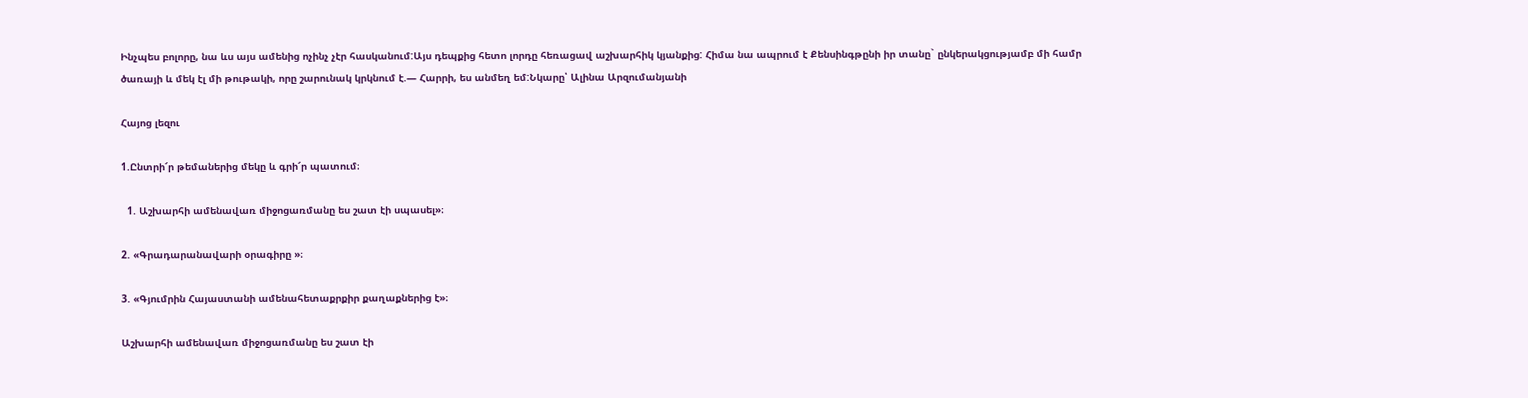Ինչպես բոլորը, նա ևս այս ամենից ոչինչ չէր հասկանում:Այս դեպքից հետո լորդը հեռացավ աշխարհիկ կյանքից: Հիմա նա ապրում է Քենսինգթընի իր տանը` ընկերակցությամբ մի համր ծառայի և մեկ էլ մի թութակի, որը շարունակ կրկնում է.― Հարրի, ես անմեղ եմ:Նկարը՝ Ալինա Արզումանյանի

Հայոց լեզու

1.Ընտրի՜ր թեմաներից մեկը և գրի՜ր պատում։

  1. Աշխարհի ամենավառ միջոցառմանը ես շատ էի սպասել»։

2. «Գրադարանավարի օրագիրը »։

3. «Գյումրին Հայաստանի ամենահետաքրքիր քաղաքներից է»։

Աշխարհի ամենավառ միջոցառմանը ես շատ էի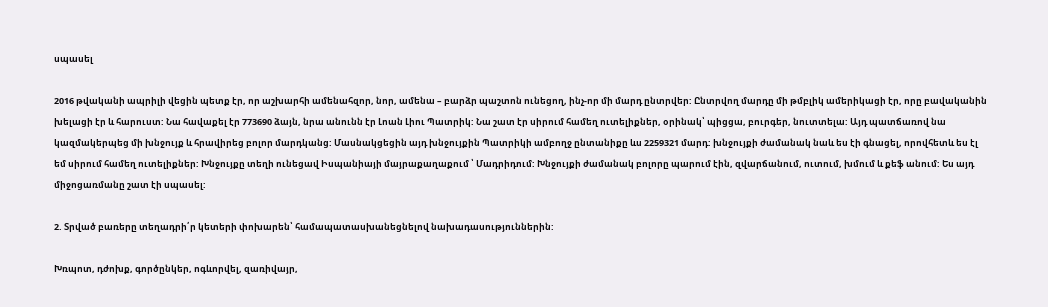սպասել

2016 թվականի ապրիլի վեցին պետք էր, որ աշխարհի ամենահզոր, նոր, ամենա – բարձր պաշտոն ունեցող, ինչ-որ մի մարդ ընտրվեր: Ընտրվող մարդը մի թմբլիկ ամերիկացի էր, որը բավականին խելացի էր և հարուստ: Նա հավաքել էր 773690 ձայն, նրա անունն էր Լոան Լիու Պատրիկ: Նա շատ էր սիրում համեղ ուտելիքներ, օրինակ՝ պիցցա, բուրգեր, նուտտելա: Այդ պատճառով նա կազմակերպեց մի խնջույք և հրավիրեց բոլոր մարդկանց: Մասնակցեցին այդ խնջույքին Պատրիկի ամբողջ ընտանիքը ևս 2259321 մարդ: խնջույքի ժամանակ նաև ես էի գնացել, որովհետև ես էլ եմ սիրում համեղ ուտելիքներ: Խնջույքը տեղի ունեցավ Իսպանիայի մայրաքաղաքում ՝ Մադրիդում: Խնջույքի ժամանակ բոլորը պարում էին, զվարճանում, ուտում, խմում և քեֆ անում: Ես այդ միջոցառմանը շատ էի սպասել:

2. Տրված բառերը տեղադրի՛ր կետերի փոխարեն՝ համապատասխանեցնելով նախադասություններին:

Խռպոտ, դժոխք, գործընկեր, ոգևորվել, զառիվայր,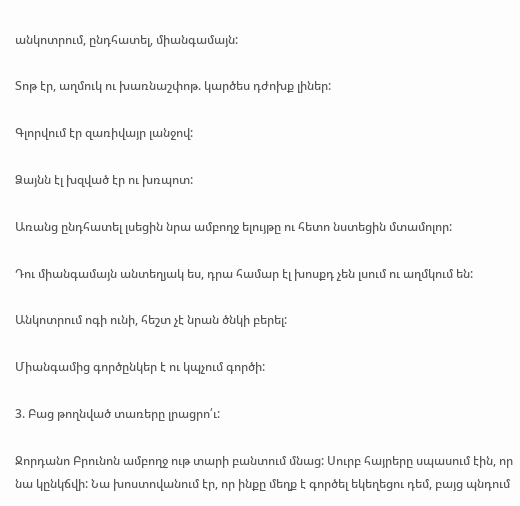անկոտրում, ընդհատել, միանգամայն:

Տոթ էր, աղմուկ ու խառնաշփոթ. կարծես դժոխք լիներ:

Գլորվում էր զառիվայր լանջով:

Ձայնն էլ խզված էր ու խռպոտ:

Առանց ընդհատել լսեցին նրա ամբողջ ելույթը ու հետո նստեցին մտամոլոր:

Դու միանգամայն անտեղյակ ես, դրա համար էլ խոսքդ չեն լսում ու աղմկում են:

Անկոտրում ոգի ունի, հեշտ չէ նրան ծնկի բերել:

Միանգամից գործընկեր է ու կպչում գործի:

3. Բաց թողնված տառերը լրացրո՛ւ:

Ջորդանո Բրունոն ամբողջ ութ տարի բանտում մնաց: Սուրբ հայրերը սպասում էին, որ նա կընկճվի: Նա խոստովանում էր, որ ինքը մեղք է գործել եկեղեցու դեմ, բայց պնդում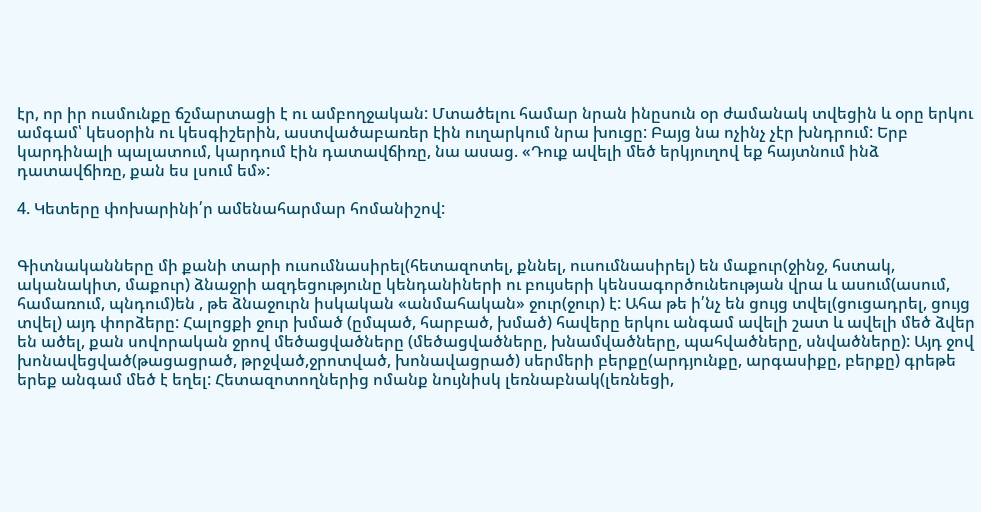էր, որ իր ուսմունքը ճշմարտացի է ու ամբողջական: Մտածելու համար նրան ինըսուն օր ժամանակ տվեցին և օրը երկու ամգամ՝ կեսօրին ու կեսգիշերին, աստվածաբառեր էին ուղարկում նրա խուցը: Բայց նա ոչինչ չէր խնդրում: Երբ կարդինալի պալատում, կարդում էին դատավճիռը, նա ասաց. «Դուք ավելի մեծ երկյուղով եք հայտնում ինձ դատավճիռը, քան ես լսում եմ»:

4. Կետերը փոխարինի՛ր ամենահարմար հոմանիշով:


Գիտնականները մի քանի տարի ուսումնասիրել(հետազոտել, քննել, ուսումնասիրել) են մաքուր(ջինջ, հստակ, ականակիտ, մաքուր) ձնաջրի ազդեցությունը կենդանիների ու բույսերի կենսագործունեության վրա և ասում(ասում, համառում, պնդում)են , թե ձնաջուրն իսկական «անմահական» ջուր(ջուր) է: Ահա թե ի՛նչ են ցույց տվել(ցուցադրել, ցույց տվել) այդ փորձերը: Հալոցքի ջուր խմած (ըմպած, հարբած, խմած) հավերը երկու անգամ ավելի շատ և ավելի մեծ ձվեր են ածել, քան սովորական ջրով մեծացվածները (մեծացվածները, խնամվածները, պահվածները, սնվածները): Այդ ջով խոնավեցված(թացացրած, թրջված,ջրոտված, խոնավացրած) սերմերի բերքը(արդյունքը, արգասիքը, բերքը) գրեթե երեք անգամ մեծ է եղել: Հետազոտողներից ոմանք նույնիսկ լեռնաբնակ(լեռնեցի,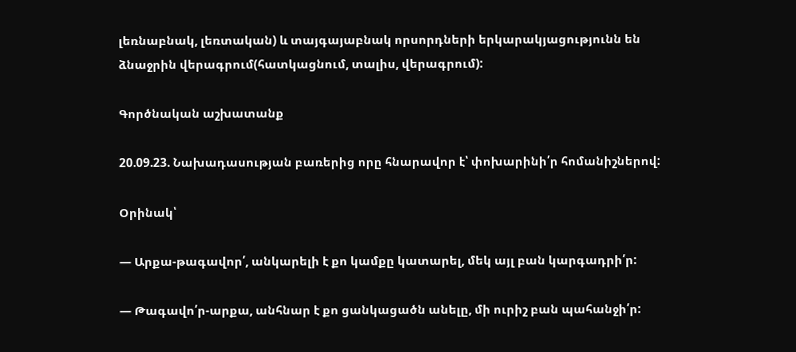լեռնաբնակ, լեռտական) և տայգայաբնակ որսորդների երկարակյացությունն են ձնաջրին վերագրում(հատկացնում, տալիս, վերագրում):

Գործնական աշխատանք

20.09.23. Նախադասության բառերից որը հնարավոր է՝ փոխարինի՛ր հոմանիշներով:

Օրինակ՝

— Արքա-թագավոր՛, անկարելի է քո կամքը կատարել, մեկ այլ բան կարգադրի՛ր:

— Թագավո՛ր-արքա, անհնար է քո ցանկացածն անելը, մի ուրիշ բան պահանջի՛ր: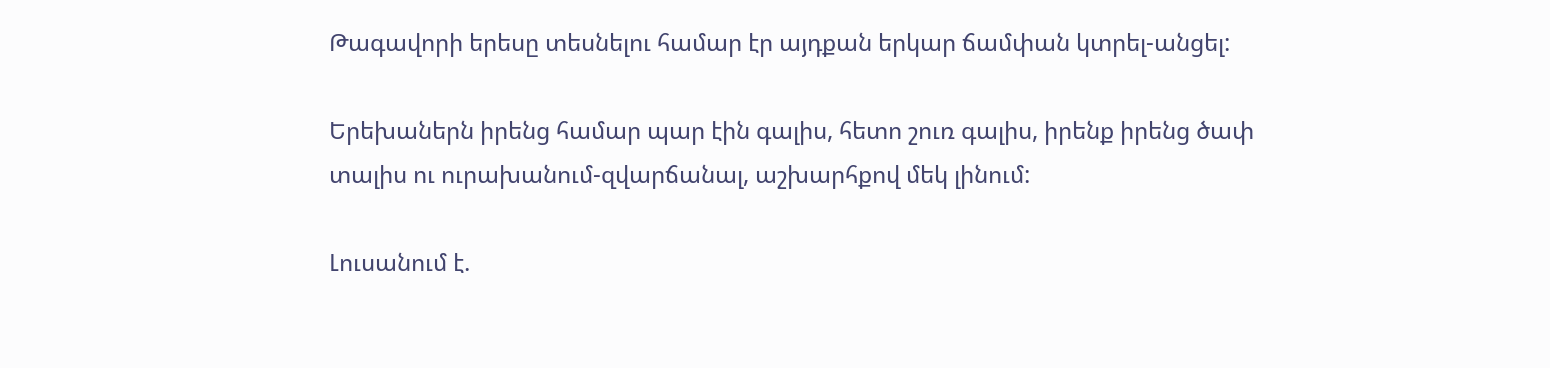Թագավորի երեսը տեսնելու համար էր այդքան երկար ճամփան կտրել-անցել:

Երեխաներն իրենց համար պար էին գալիս, հետո շուռ գալիս, իրենք իրենց ծափ տալիս ու ուրախանում-զվարճանալ, աշխարհքով մեկ լինում:

Լուսանում է.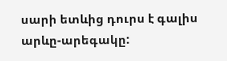սարի ետևից դուրս է գալիս արևը-արեգակը: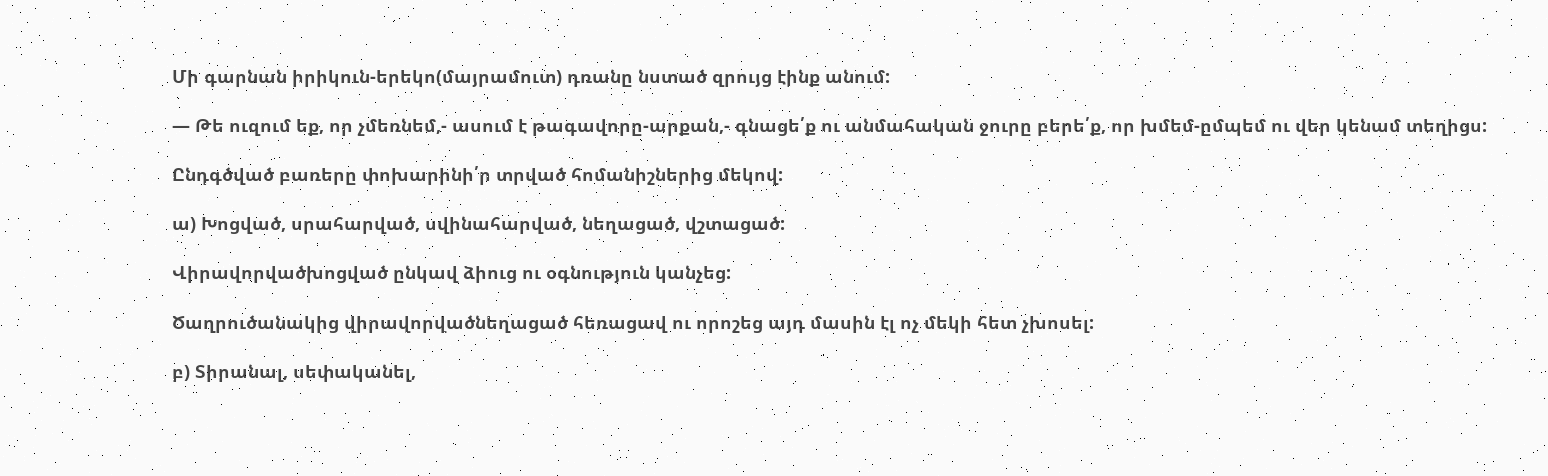Մի գարնան իրիկուն-երեկո(մայրամուտ) դռանը նստած զրույց էինք անում:

— Թե ուզում եք, որ չմեռնեմ,- ասում է թագավորը-արքան,- գնացե՛ք ու անմահական ջուրը բերե՛ք, որ խմեմ-ըմպեմ ու վեր կենամ տեղիցս:

Ընդգծված բառերը փոխարինի՛ր տրված հոմանիշներից մեկով:

ա) Խոցված, սրահարված, սվինահարված, նեղացած, վշտացած:

Վիրավորվածխոցված ընկավ ձիուց ու օգնություն կանչեց:

Ծաղրուծանակից վիրավորվածնեղացած հեռացավ ու որոշեց այդ մասին էլ ոչ մեկի հետ չխոսել:

բ) Տիրանալ, սեփականել,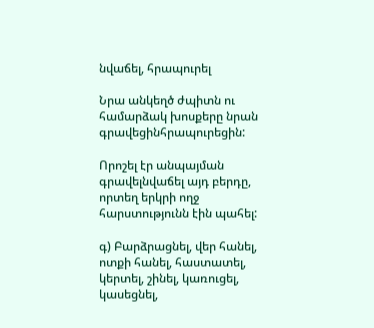նվաճել, հրապուրել

Նրա անկեղծ ժպիտն ու համարձակ խոսքերը նրան գրավեցինհրապուրեցին:

Որոշել էր անպայման գրավելնվաճել այդ բերդը, որտեղ երկրի ողջ հարստությունն էին պահել:

գ) Բարձրացնել, վեր հանել, ոտքի հանել, հաստատել, կերտել, շինել, կառուցել, կասեցնել,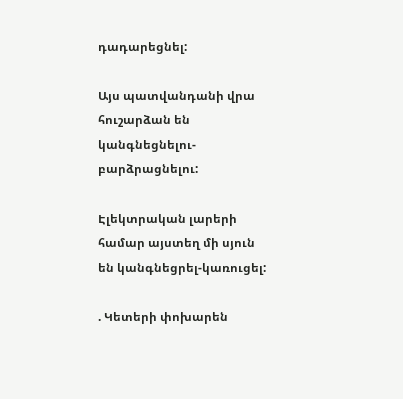դադարեցնել:

Այս պատվանդանի վրա հուշարձան են կանգնեցնելու-բարձրացնելու:

Էլեկտրական լարերի համար այստեղ մի սյուն են կանգնեցրել-կառուցել:

. Կետերի փոխարեն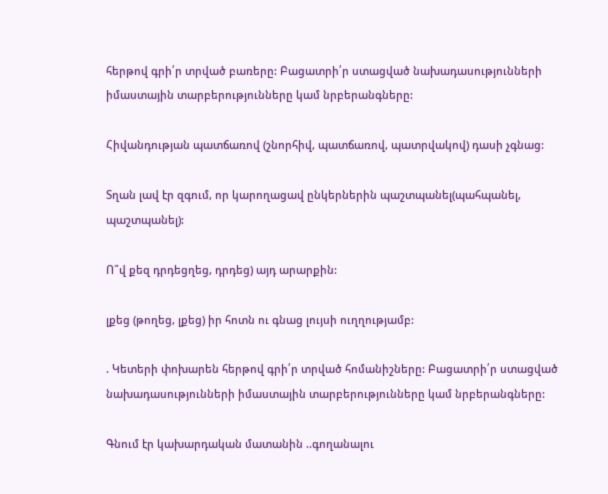հերթով գրի՛ր տրված բառերը: Բացատրի՛ր ստացված նախադասությունների իմաստային տարբերությունները կամ նրբերանգները:

Հիվանդության պատճառով (շնորհիվ, պատճառով, պատրվակով) դասի չգնաց:

Տղան լավ էր զգում, որ կարողացավ ընկերներին պաշտպանել(պահպանել, պաշտպանել):

Ո՞վ քեզ դրդեցղեց, դրդեց) այդ արարքին:

լքեց (թողեց, լքեց) իր հոտն ու գնաց լույսի ուղղությամբ:

. Կետերի փոխարեն հերթով գրի՛ր տրված հոմանիշները: Բացատրի՛ր ստացված նախադասությունների իմաստային տարբերությունները կամ նրբերանգները:

Գնում էր կախարդական մատանին ..գողանալու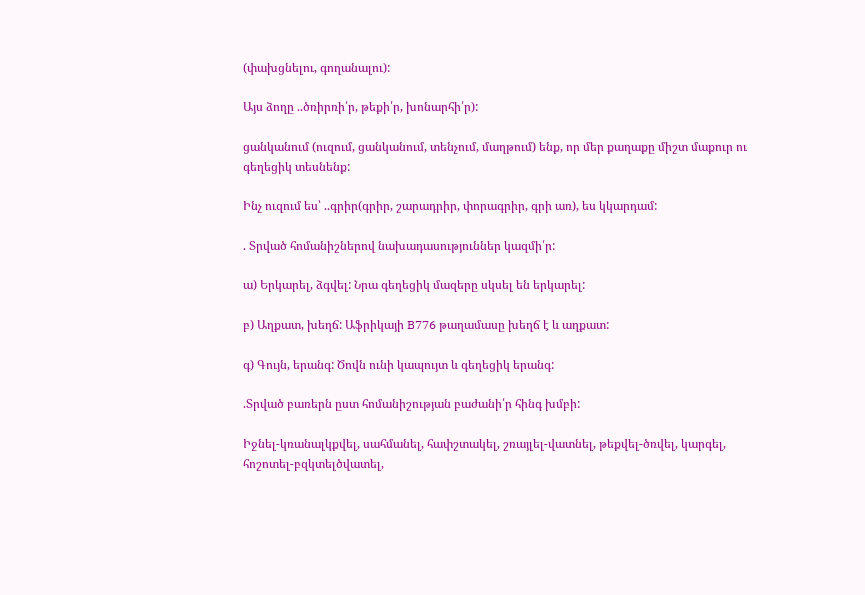(փախցնելու, գողանալու):

Այս ձողը ..ծռիրռի՛ր, թեքի՛ր, խոնարհի՛ր):

ցանկանում (ուզում, ցանկանում, տենչում, մաղթում) ենք, որ մեր քաղաքը միշտ մաքուր ու գեղեցիկ տեսնենք:

Ինչ ուզում ես՝ ..գրիր(գրիր, շարադրիր, փորագրիր, գրի առ), ես կկարդամ:

. Տրված հոմանիշներով նախադասություններ կազմի՛ր:

ա) Երկարել, ձգվել: Նրա գեղեցիկ մազերը սկսել են երկարել:

բ) Աղքատ, խեղճ: Աֆրիկայի B776 թաղամասը խեղճ է և աղքատ:

գ) Գույն, երանգ: Ծովն ունի կապույտ և գեղեցիկ երանգ:

.Տրված բառերն ըստ հոմանիշության բաժանի՛ր հինգ խմբի:

Իջնել-կռանալկքվել, սահմանել, հափշտակել, շռայլել-վատնել, թեքվել-ծռվել, կարգել, հոշոտել-բզկտելծվատել,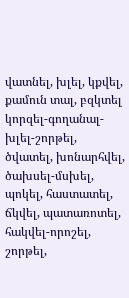վատնել, խլել, կքվել, քամուն տալ, բզկտել կորզել-գողանալ-խլել-շորթել, ծվատել, խոնարհվել, ծախսել-մսխել, պոկել, հաստատել, ճկվել, պատառոտել, հակվել-որոշել, շորթել,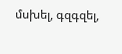մսխել, գզգզել,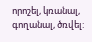որոշել, կռանալ, գողանալ, ծռվել: